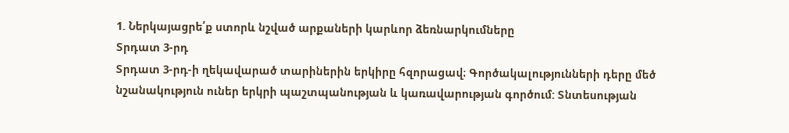1. Ներկայացրե՛ք ստորև նշված արքաների կարևոր ձեռնարկումները
Տրդատ 3-րդ
Տրդատ 3-րդ-ի ղեկավարած տարիներին երկիրը հզորացավ։ Գործակալությունների դերը մեծ նշանակություն ուներ երկրի պաշտպանության և կառավարության գործում: Տնտեսության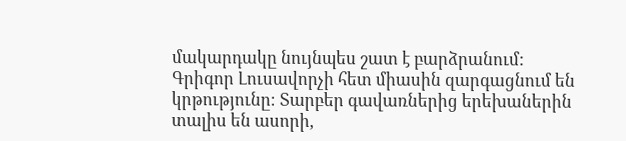մակարդակը նույնպես շատ է բարձրանում: Գրիգոր Լուսավորչի հետ միասին զարգացնում են կրթությունը։ Տարբեր գավառներից երեխաներին տալիս են ասորի,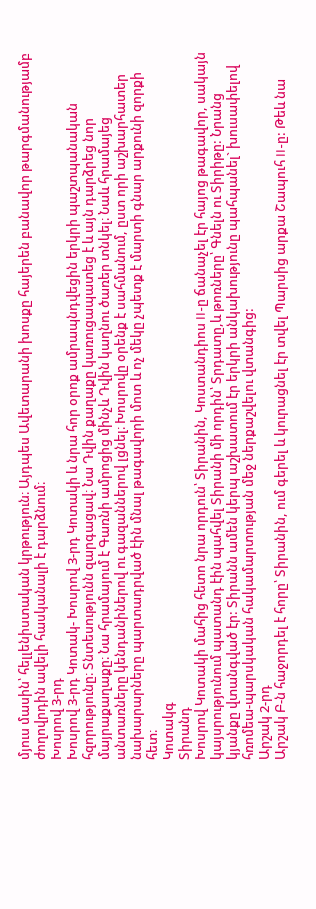մյուս մասին՝ հելլենիստական կրթություն։ Այդպես Ավետարանի խոսքը հայերեն բանավոր թարգմանությամբ ժողովրդին ավելի հասկանալի է դարձնում։
Խոսրով 3-րդ
Խոսրով 3-րդ Կոտակ- Խոսրով 3-րդ Կոտակի և նրա հոր օրոք ամրապնդվեցին երկրի պաշտպանական հզորությունը։ Տնտեսությունն զարգացավ։ Նա Դվին քաղաքը կառուցապատեց է և այն դարձրեց նոր մայրաքաղաքը։ Նա հրամայում է Գառնի ամրոցից մինչև Դվին կաղնու ծառեր տնկել։ Նաև հրամայեց անտառները կենդանիներով ու գազաններով լցնել։ Խոսրովը օրենք է սահմանում, ըստ որի աշխարհատեր նախարարները պարտադրված էին մնալ թագավորի մոտ և ոչ մեկը չպետք է մարտի գնար արքունի զորքի հետ։
Կոտակգ
Տիրանդ
Խոսրով Կոտակի մահից հետո նրա որդուն՝ Տիրանին, Կոստանդիոս II-ը ճանաչել էր հայոց թագավոր, սակայն կայսրությունում պատանդ էին պահվել Տիրանի մի որդին՝ Տրդատը,և թոռները՝ Գնելն ու Տիրիթը: Նրանց կյանքը վտանգված էր: Տիրանն ամեն կերպ աշխատում էր երկրի անկախությունը պահպանել` խուսափելով հռոմեա-պարսկական հակամարտության մեջ ներքաշվելու վտանգից:
Արշակ 2-րդ
Արշակ Բ-ն հաջորդել է հորը՝ Տիրանին, ում գերել և կուրացնել էր տվել Պարսից արքա Շապուհ II-ը: Թեև նա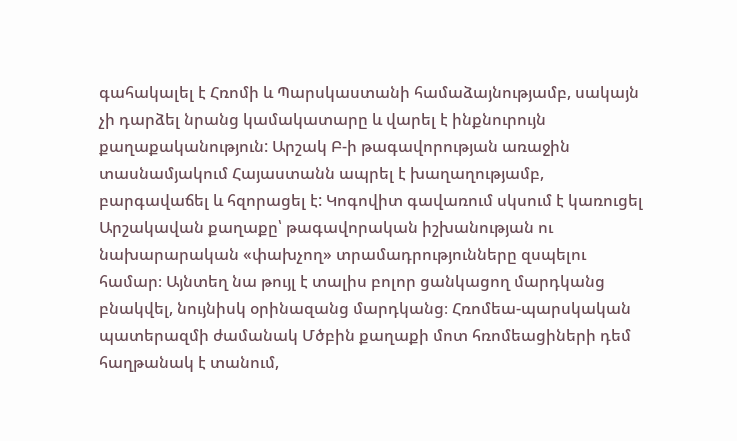գահակալել է Հռոմի և Պարսկաստանի համաձայնությամբ, սակայն չի դարձել նրանց կամակատարը և վարել է ինքնուրույն քաղաքականություն: Արշակ Բ-ի թագավորության առաջին տասնամյակում Հայաստանն ապրել է խաղաղությամբ, բարգավաճել և հզորացել է: Կոգովիտ գավառում սկսում է կառուցել Արշակավան քաղաքը՝ թագավորական իշխանության ու նախարարական «փախչող» տրամադրությունները զսպելու համար։ Այնտեղ նա թույլ է տալիս բոլոր ցանկացող մարդկանց բնակվել, նույնիսկ օրինազանց մարդկանց։ Հռոմեա-պարսկական պատերազմի ժամանակ Մծբին քաղաքի մոտ հռոմեացիների դեմ հաղթանակ է տանում,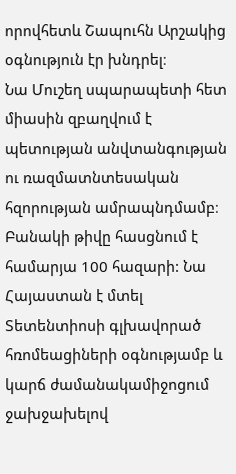որովհետև Շապուհն Արշակից օգնություն էր խնդրել։
Նա Մուշեղ սպարապետի հետ միասին զբաղվում է պետության անվտանգության ու ռազմատնտեսական հզորության ամրապնդմամբ։ Բանակի թիվը հասցնում է համարյա 100 հազարի: Նա Հայաստան է մտել Տետենտիոսի գլխավորած հռոմեացիների օգնությամբ և կարճ ժամանակամիջոցում ջախջախելով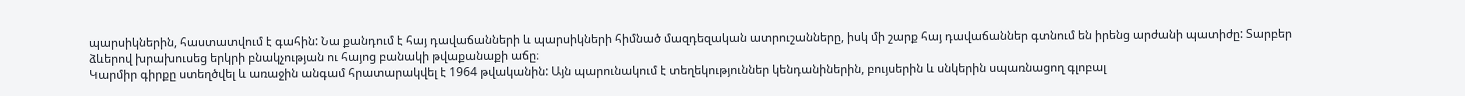պարսիկներին, հաստատվում է գահին: Նա քանդում է հայ դավաճանների և պարսիկների հիմնած մազդեզական ատրուշանները, իսկ մի շարք հայ դավաճաններ գտնում են իրենց արժանի պատիժը: Տարբեր ձևերով խրախուսեց երկրի բնակչության ու հայոց բանակի թվաքանաքի աճը։
Կարմիր գիրքը ստեղծվել և առաջին անգամ հրատարակվել է 1964 թվականին: Այն պարունակում է տեղեկություններ կենդանիներին, բույսերին և սնկերին սպառնացող գլոբալ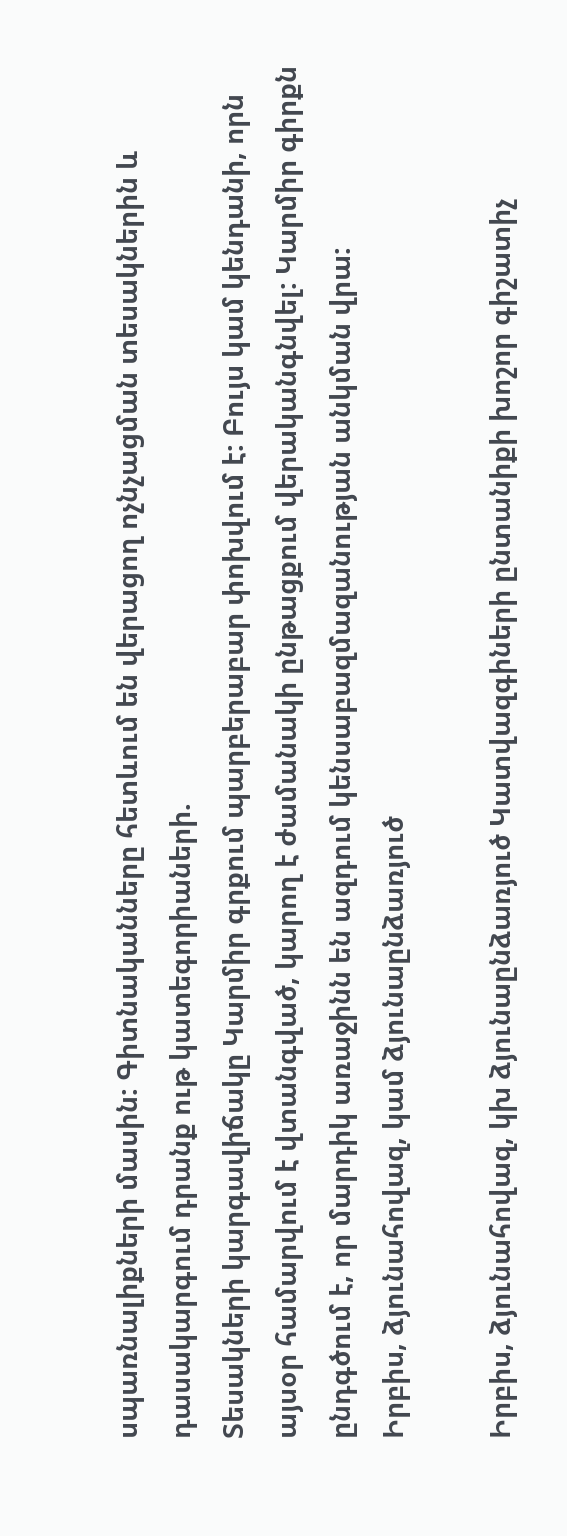սպառնալիքների մասին: Գիտնականները հետևում են վերացող ոչնչացման տեսակներին և դասակարգում դրանք ութ կատեգորիաների.
Տեսակների կարգավիճակը Կարմիր գրքում պարբերաբար փոխվում է: Բույս կամ կենդանի, որն այսօր համարվում է վտանգված, կարող է ժամանակի ընթացքում վերականգնվել: Կարմիր գիրքն ընդգծում է, որ մարդիկ առաջինն են ազդում կենսաբազմազանության անկման վրա:
Իրբիս, ձյունահովազ, կամ ձյունաընձառյուծ

Իրբիս, ձյունահովազ, կխ ձյունաընձառյուծ Կատվազգիների ընտանիքի խոշոր գիշատիչ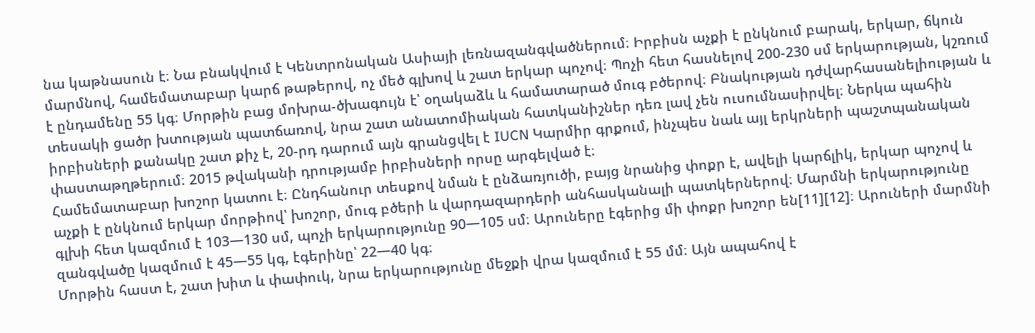նա կաթնասուն է։ Նա բնակվում է Կենտրոնական Ասիայի լեռնազանգվածներում։ Իրբիսն աչքի է ընկնում բարակ, երկար, ճկուն մարմնով, համեմատաբար կարճ թաթերով, ոչ մեծ գլխով և շատ երկար պոչով։ Պոչի հետ հասնելով 200-230 սմ երկարության, կշռում է ընդամենը 55 կգ։ Մորթին բաց մոխրա-ծխագույն է՝ օղակաձև և համատարած մուգ բծերով։ Բնակության դժվարհասանելիության և տեսակի ցածր խտության պատճառով, նրա շատ անատոմիական հատկանիշներ դեռ լավ չեն ուսումնասիրվել։ Ներկա պահին իրբիսների քանակը շատ քիչ է, 20-րդ դարում այն գրանցվել է IUCN Կարմիր գրքում, ինչպես նաև այլ երկրների պաշտպանական փաստաթղթերում։ 2015 թվականի դրությամբ իրբիսների որսը արգելված է։
Համեմատաբար խոշոր կատու է։ Ընդհանուր տեսքով նման է ընձառյուծի, բայց նրանից փոքր է, ավելի կարճլիկ, երկար պոչով և աչքի է ընկնում երկար մորթիով՝ խոշոր, մուգ բծերի և վարդազարդերի անհասկանալի պատկերներով։ Մարմնի երկարությունը գլխի հետ կազմում է 103—130 սմ, պոչի երկարությունը 90—105 սմ։ Արուները էգերից մի փոքր խոշոր են[11][12]։ Արուների մարմնի զանգվածը կազմում է 45—55 կգ, էգերինը՝ 22—40 կգ։
Մորթին հաստ է, շատ խիտ և փափուկ, նրա երկարությունը մեջքի վրա կազմում է 55 մմ։ Այն ապահով է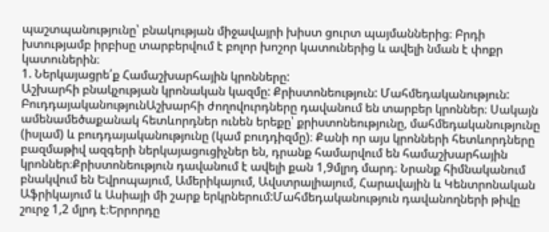պաշտպանությունը՝ բնակության միջավայրի խիստ ցուրտ պայմաններից։ Բրդի խտությամբ իրբիսը տարբերվում է բոլոր խոշոր կատուներից և ավելի նման է փոքր կատուներին։
1. Ներկայացրե՛ք Համաշխարհային կրոնները:
Աշխարհի բնակչության կրոնական կազմը: Քրիստոնեություն: Մահմեդականություն: ԲուդդայականությունԱշխարհի ժողովուրդները դավանում են տարբեր կրոններ։ Սակայն ամենամեծաքանակ հետևորդներ ունեն երեքը՝ քրիստոնեությունը, մահմեդականությունը (իսլամ) և բուդդայականությունը (կամ բուդդիզմը)։ Քանի որ այս կրոնների հետևորդները բազմաթիվ ազգերի ներկայացուցիչներ են, դրանք համարվում են համաշխարհային կրոններ։Քրիստոնեություն դավանում է ավելի քան 1,9մլրդ մարդ։ Նրանք հիմնականում բնակվում են Եվրոպայում, Ամերիկայում, Ավստրալիայում, Հարավային և Կենտրոնական Աֆրիկայում և Ասիայի մի շարք երկրներում:Մահմեդականություն դավանողների թիվը շուրջ 1,2 մլրդ է։Երրորդը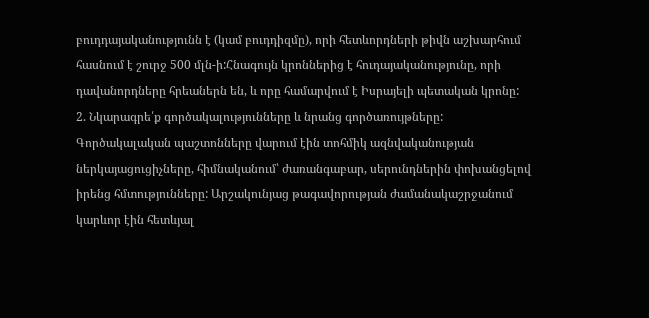բուդդայականությունն է (կամ բուդդիզմը), որի հետևորդների թիվն աշխարհում հասնում է շուրջ 500 մլն-ի:Հնագույն կրոններից է հուդայականությունը, որի դավանորդները հրեաներն են, և որը համարվում է Իսրայելի պետական կրոնը:
2. Նկարագրե՛ք գործակալությունները և նրանց գործառույթները:
Գործակալական պաշտոնները վարում էին տոհմիկ ազնվականության ներկայացուցիչները, հիմնականում՝ ժառանգաբար, սերունդներին փոխանցելով իրենց հմտությունները: Արշակունյաց թագավորության ժամանակաշրջանում կարևոր էին հետևյալ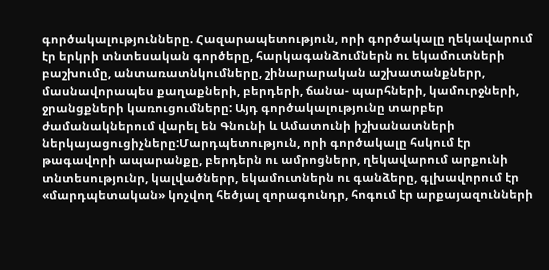գործակալությունները. Հազարապետություն, որի գործակալը ղեկավարում էր երկրի տնտեսական գործերը, հարկագանձումներն ու եկամուտների բաշխումը, անտառատնկումները, շինարարական աշխատանքներր, մասնավորապես քաղաքների, բերդերի, ճանա- պարհների, կամուրջների, ջրանցքների կառուցումները: Այդ գործակալությունը տարբեր ժամանակներում վարել են Գնունի և Ամատունի իշխանատների ներկայացուցիչները:Մարդպետություն, որի գործակալը հսկում էր թագավորի ապարանքը, բերդերն ու ամրոցներր, ղեկավարում արքունի տնտեսությունր, կալվածներր, եկամուտներն ու գանձերը, գլխավորում էր «մարդպետական» կոչվող հեծյալ զորագունդր, հոգում էր արքայազունների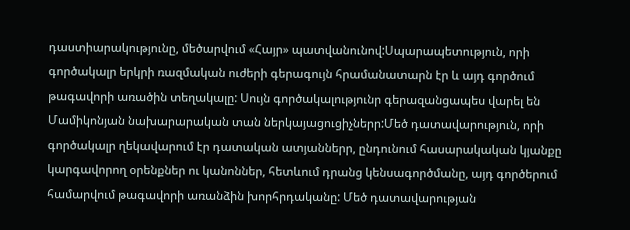դաստիարակությունը, մեծարվում «Հայր» պատվանունով:Սպարապետություն, որի գործակալր երկրի ռազմական ուժերի գերագույն հրամանատարն էր և այդ գործում թագավորի առածին տեղակալը: Սույն գործակալությունր գերազանցապես վարել են Մամիկոնյան նախարարական տան ներկայացուցիչներր:Մեծ դատավարություն, որի գործակալր ղեկավարում էր դատական ատյաններր, ընդունում հասարակական կյանքը կարգավորող օրենքներ ու կանոններ, հետևում դրանց կենսագործմանը, այդ գործերում համարվում թագավորի առանձին խորհրդականը: Մեծ դատավարության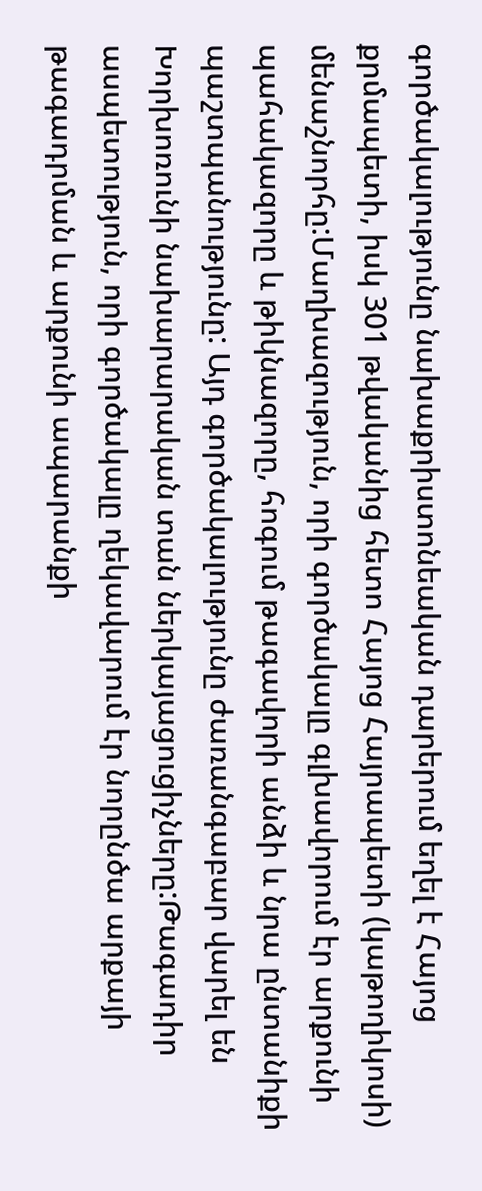գործակալությունը նախաքրիստոնեական դարերում եղել է Հայոց քրմապետի, իսկ 301 թվականից հետո Հայոց Հայրապետի (կաթողիկոսի) մենաշնորհը:Մաղխազություն, որի գործակալը գլխավորում էր արքունի պահակազորը և թիկնազորը, հոգում թագավորի անձի և նրա ընտանիքի պաշտպանությունը: Այդ գործակալությունը ժառանգաբար վարել են Խորխոռունի նախարարական տան ներկայացուցիչները:Թագադիր ասպետություն, որի գործակալը ղեկավարում էր նորընծա արքայի թագադրման և արքունի ապարանքի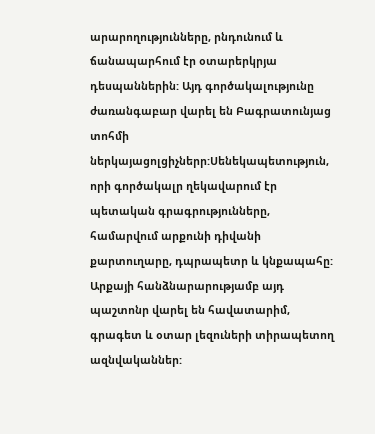արարողությունները, րնդունում և ճանապարհում էր օտարերկրյա դեսպաններին: Այդ գործակալությունը ժառանգաբար վարել են Բագրատունյաց տոհմի ներկայացոլցիչներր:Սենեկապետություն, որի գործակալր ղեկավարում էր պետական գրագրությունները, համարվում արքունի դիվանի քարտուղարը, դպրապետր և կնքապահը: Արքայի հանձնարարությամբ այդ պաշտոնր վարել են հավատարիմ, գրագետ և օտար լեզուների տիրապետող ազնվականներ: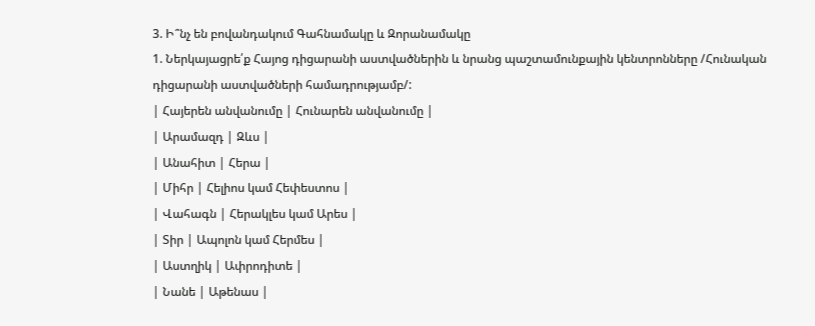3. Ի՞նչ են բովանդակում Գահնամակը և Զորանամակը
1. Ներկայացրե՛ք Հայոց դիցարանի աստվածներին և նրանց պաշտամունքային կենտրոնները /Հունական դիցարանի աստվածների համադրությամբ/:
| Հայերեն անվանումը | Հունարեն անվանումը |
| Արամազդ | Զևս |
| Անահիտ | Հերա |
| Միհր | Հելիոս կամ Հեփեստոս |
| Վահագն | Հերակլես կամ Արես |
| Տիր | Ապոլոն կամ Հերմես |
| Աստղիկ | Ափրոդիտե |
| Նանե | Աթենաս |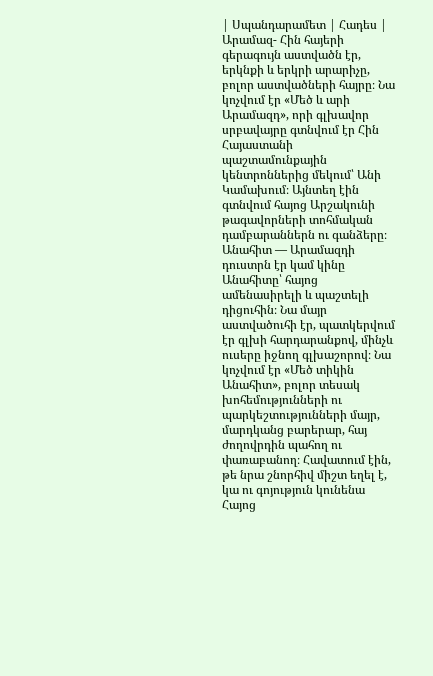| Սպանդարամետ | Հադես |
Արամազ- Հին հայերի գերագույն աստվածն էր, երկնքի և երկրի արարիչը, բոլոր աստվածների հայրը։ Նա կոչվում էր «Մեծ և արի Արամազդ», որի գլխավոր սրբավայրը գտնվում էր Հին Հայաստանի պաշտամունքային կենտրոններից մեկում՝ Անի Կամախում։ Այնտեղ էին գտնվում հայոց Արշակունի թագավորների տոհմական դամբարաններն ու գանձերը։
Անահիտ — Արամազդի դուստրն էր կամ կինը Անահիտը՝ հայոց ամենասիրելի և պաշտելի դիցուհին։ Նա մայր աստվածուհի էր, պատկերվում էր գլխի հարդարանքով, մինչև ուսերը իջնող գլխաշորով։ Նա կոչվում էր «Մեծ տիկին Անահիտ», բոլոր տեսակ խոհեմությունների ու պարկեշտությունների մայր, մարդկանց բարերար, հայ ժողովրդին պահող ու փառաբանող։ Հավատում էին, թե նրա շնորհիվ միշտ եղել է, կա ու գոյություն կունենա Հայոց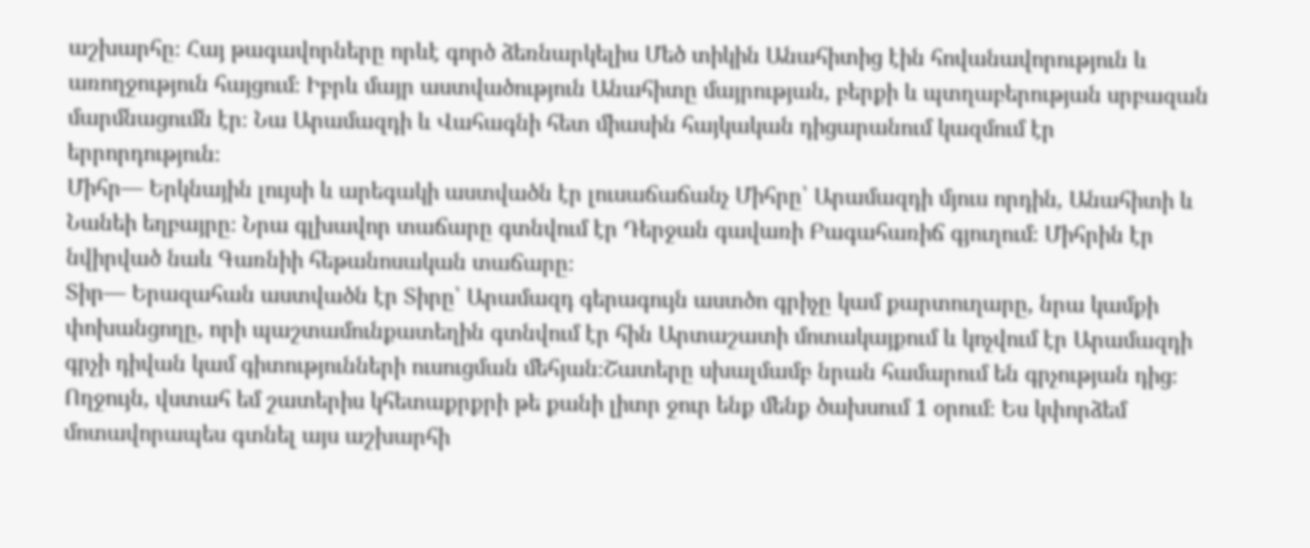աշխարհը։ Հայ թագավորները որևէ գործ ձեռնարկելիս Մեծ տիկին Անահիտից էին հովանավորություն և առողջություն հայցում։ Իբրև մայր աստվածություն Անահիտը մայրության, բերքի և պտղաբերության սրբազան մարմնացումն էր։ Նա Արամազդի և Վահագնի հետ միասին հայկական դիցարանում կազմում էր երրորդություն։
Միհր— Երկնային լույսի և արեգակի աստվածն էր լուսաճաճանչ Միհրը՝ Արամազդի մյուս որդին, Անահիտի և Նանեի եղբայրը։ Նրա գլխավոր տաճարը գտնվում էր Դերջան գավառի Բագահառիճ գյուղում։ Միհրին էր նվիրված նաև Գառնիի հեթանոսական տաճարը։
Տիր— Երազահան աստվածն էր Տիրը՝ Արամազդ գերագույն աստծո գրիչը կամ քարտուղարը, նրա կամքի փոխանցողը, որի պաշտամունքատեղին գտնվում էր հին Արտաշատի մոտակայքում և կոչվում էր Արամազդի գրչի դիվան կամ գիտությունների ուսուցման մեհյան։Շատերը սխալմամբ նրան համարում են գրչության դից։
Ողջույն, վստահ եմ շատերիս կհետաքրքրի թե քանի լիտր ջուր ենք մենք ծախսում 1 օրում։ Ես կփորձեմ մոտավորապես գտնել այս աշխարհի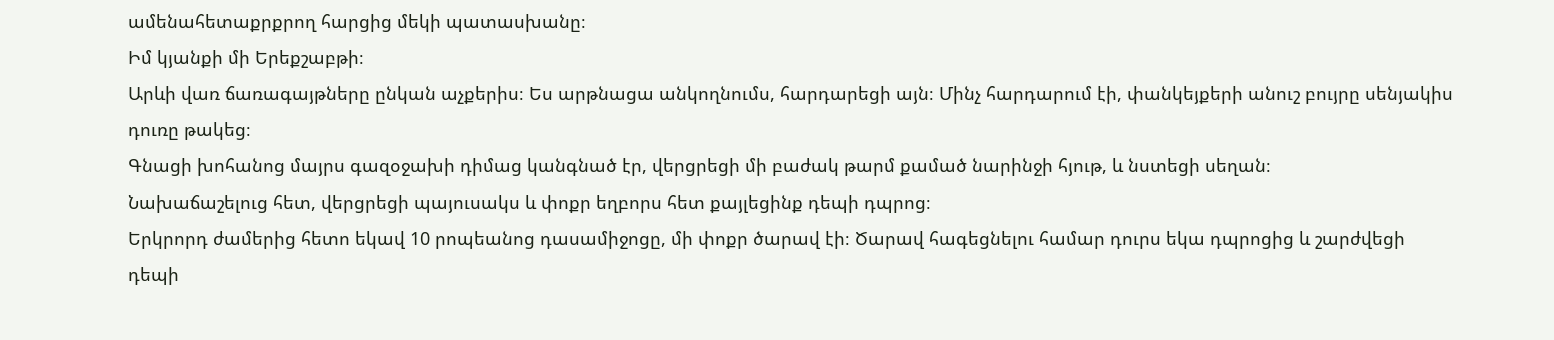ամենահետաքրքրող հարցից մեկի պատասխանը։
Իմ կյանքի մի Երեքշաբթի։
Արևի վառ ճառագայթները ընկան աչքերիս։ Ես արթնացա անկողնումս, հարդարեցի այն։ Մինչ հարդարում էի, փանկեյքերի անուշ բույրը սենյակիս դուռը թակեց։
Գնացի խոհանոց մայրս գազօջախի դիմաց կանգնած էր, վերցրեցի մի բաժակ թարմ քամած նարինջի հյութ, և նստեցի սեղան։
Նախաճաշելուց հետ, վերցրեցի պայուսակս և փոքր եղբորս հետ քայլեցինք դեպի դպրոց։
Երկրորդ ժամերից հետո եկավ 10 րոպեանոց դասամիջոցը, մի փոքր ծարավ էի։ Ծարավ հագեցնելու համար դուրս եկա դպրոցից և շարժվեցի դեպի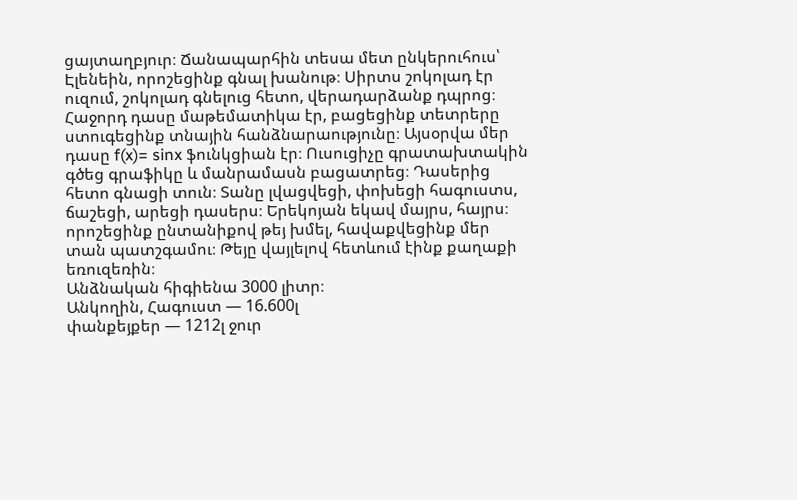ցայտաղբյուր։ Ճանապարհին տեսա մետ ընկերուհուս՝ Էլենեին, որոշեցինք գնալ խանութ։ Սիրտս շոկոլադ էր ուզում, շոկոլադ գնելուց հետո, վերադարձանք դպրոց։ Հաջորդ դասը մաթեմատիկա էր, բացեցինք տետրերը ստուգեցինք տնային հանձնարաությունը։ Այսօրվա մեր դասը f(x)= sinx ֆունկցիան էր։ Ուսուցիչը գրատախտակին գծեց գրաֆիկը և մանրամասն բացատրեց։ Դասերից հետո գնացի տուն։ Տանը լվացվեցի, փոխեցի հագուստս, ճաշեցի, արեցի դասերս։ Երեկոյան եկավ մայրս, հայրս։ որոշեցինք ընտանիքով թեյ խմել, հավաքվեցինք մեր տան պատշգամու։ Թեյը վայլելով հետևում էինք քաղաքի եռուզեռին։
Անձնական հիգիենա 3000 լիտր։
Անկողին, Հագուստ — 16.600լ
փանքեյքեր — 1212լ ջուր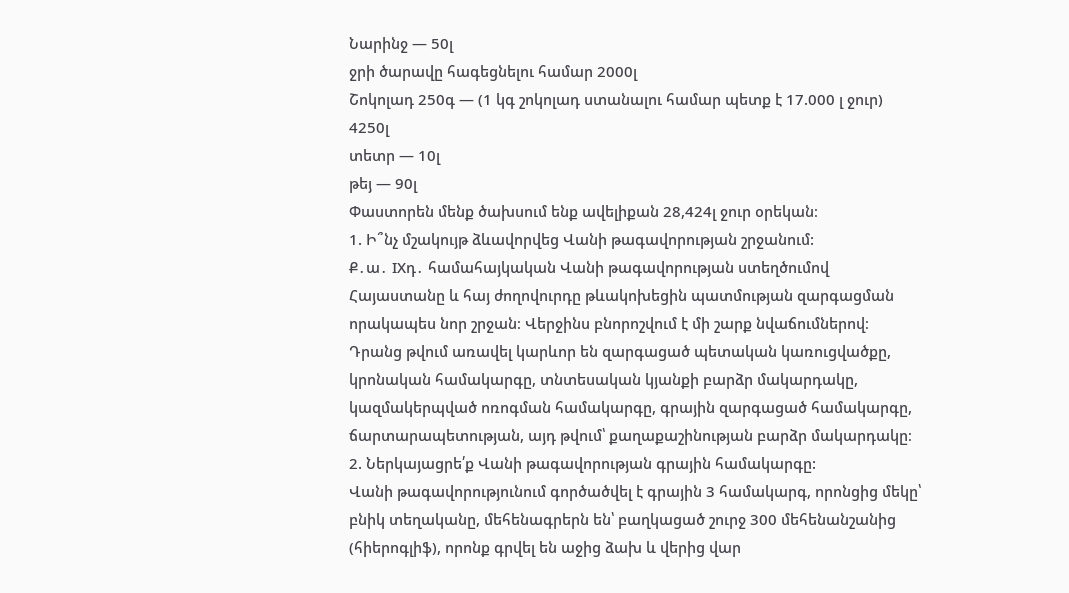Նարինջ — 50լ
ջրի ծարավը հագեցնելու համար 2000լ
Շոկոլադ 250գ — (1 կգ շոկոլադ ստանալու համար պետք է 17.000 լ ջուր) 4250լ
տետր — 10լ
թեյ — 90լ
Փաստորեն մենք ծախսում ենք ավելիքան 28,424լ ջուր օրեկան։
1. Ի՞նչ մշակույթ ձևավորվեց Վանի թագավորության շրջանում:
Ք․ա․ IXդ․ համահայկական Վանի թագավորության ստեղծումով Հայաստանը և հայ ժողովուրդը թևակոխեցին պատմության զարգացման որակապես նոր շրջան։ Վերջինս բնորոշվում է մի շարք նվաճումներով։ Դրանց թվում առավել կարևոր են զարգացած պետական կառուցվածքը, կրոնական համակարգը, տնտեսական կյանքի բարձր մակարդակը, կազմակերպված ոռոգման համակարգը, գրային զարգացած համակարգը, ճարտարապետության, այդ թվում՝ քաղաքաշինության բարձր մակարդակը։
2. Ներկայացրե՛ք Վանի թագավորության գրային համակարգը:
Վանի թագավորությունում գործածվել է գրային 3 համակարգ, որոնցից մեկը՝ բնիկ տեղականը, մեհենագրերն են՝ բաղկացած շուրջ 300 մեհենանշանից (հիերոգլիֆ), որոնք գրվել են աջից ձախ և վերից վար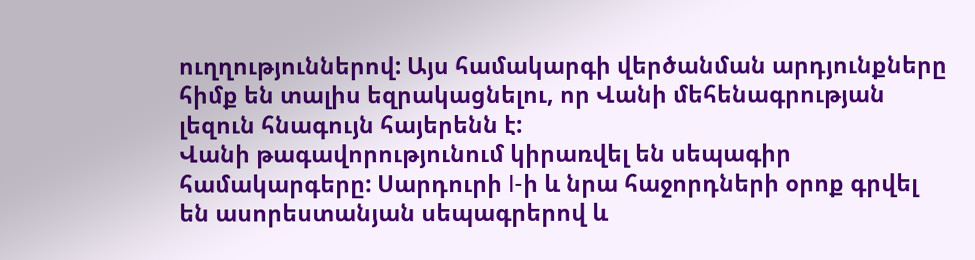ուղղություններով: Այս համակարգի վերծանման արդյունքները հիմք են տալիս եզրակացնելու, որ Վանի մեհենագրության լեզուն հնագույն հայերենն է:
Վանի թագավորությունում կիրառվել են սեպագիր համակարգերը: Սարդուրի I-ի և նրա հաջորդների օրոք գրվել են ասորեստանյան սեպագրերով և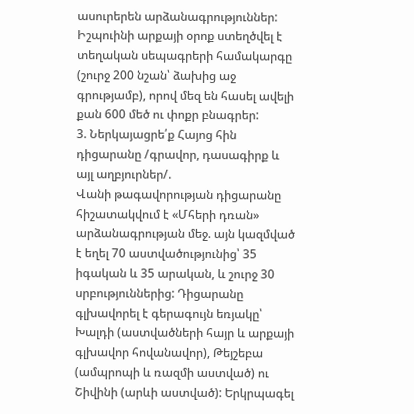ասուրերեն արձանագրություններ: Իշպուինի արքայի օրոք ստեղծվել է տեղական սեպագրերի համակարգը (շուրջ 200 նշան՝ ձախից աջ գրությամբ), որով մեզ են հասել ավելի քան 600 մեծ ու փոքր բնագրեր:
3. Ներկայացրե՛ք Հայոց հին դիցարանը /գրավոր, դասագիրք և այլ աղբյուրներ/.
Վանի թագավորության դիցարանը հիշատակվում է «Մհերի դռան» արձանագրության մեջ. այն կազմված է եղել 70 աստվածությունից՝ 35 իգական և 35 արական, և շուրջ 30 սրբություններից: Դիցարանը գլխավորել է գերագույն եռյակը՝ Խալդի (աստվածների հայր և արքայի գլխավոր հովանավոր), Թեյշեբա (ամպրոպի և ռազմի աստված) ու Շիվինի (արևի աստված): Երկրպագել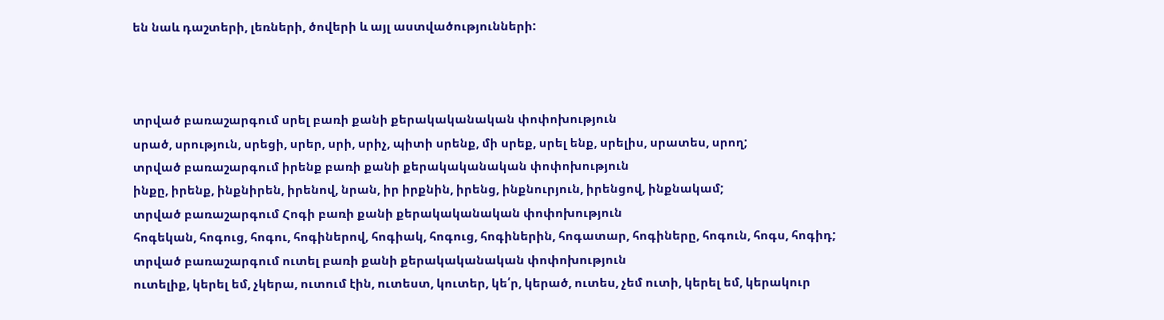են նաև դաշտերի, լեռների, ծովերի և այլ աստվածությունների:



տրված բառաշարգում սրել բառի քանի քերակականական փոփոխություն
սրած, սրություն, սրեցի, սրեր, սրի, սրիչ, պիտի սրենք, մի սրեք, սրել ենք, սրելիս, սրատես, սրող;
տրված բառաշարգում իրենք բառի քանի քերակականական փոփոխություն
ինքը, իրենք, ինքնիրեն, իրենով, նրան, իր իրքնին, իրենց, ինքնուրյուն, իրենցով, ինքնակամ;
տրված բառաշարգում Հոգի բառի քանի քերակականական փոփոխություն
հոգեկան, հոգուց, հոգու, հոգիներով, հոգիակ, հոգուց, հոգիներին, հոգատար, հոգիները, հոգուն, հոգս, հոգիդ;
տրված բառաշարգում ուտել բառի քանի քերակականական փոփոխություն
ուտելիք, կերել եմ, չկերա, ուտում էին, ուտեստ, կուտեր, կե՛ր, կերած, ուտես, չեմ ուտի, կերել եմ, կերակուր